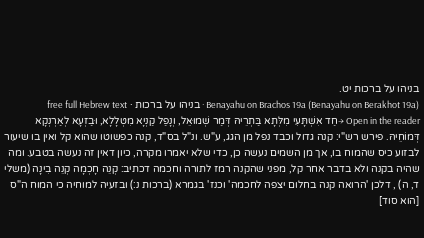בניהו על ברכות יט.
Benayahu on Brachos 19a (Benayahu on Berakhot 19a) · בניהו על ברכות · free full Hebrew text
Open in the reader →חַד אִשְׁתָּעִי מִלְּתָא בַּתְרֵיהּ דְּמַר שְׁמוּאֵל, וְנָפַל קַנְיָא מִטְּלָלָא, וּבַזְעָא לְאַרְנְקָא דְּמוֹחֵיהּ. פירש רש"י: קנה גדול וכבד נפל מן הגג, ע"ש. ונ"ל בס"ד, קנה כפשוטו שהוא קל ואין בו שיעור לבזוע כיס שהמוח בו, אך מן השמים נעשה כן, כדי שלא יאמרו מקרה, כיון דאין זה נעשה בטבע. ומה שהיה בקנה ולא בדבר אחר קל, מפני שהקנה רמז לתורה וחכמה דכתיב: קְנֵה חָכְמָה קְנֵה בִינָה (משלי ד, ה) , דלכן 'הרואה קנה בחלום יצפה לחכמה' וכנז' בגמרא (ברכות נ:) ובזעיה למוחיה כי המוח ה"ס [הוא סוד]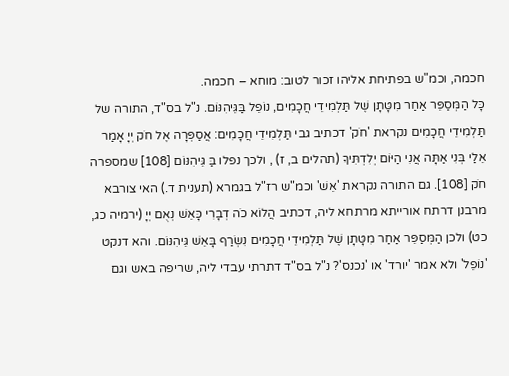חכמה, וכמ"ש בפתיחת אליהו זכור לטוב: מוחא – חכמה.
כָּל הַמְּסַפֵּר אַחַר מִטָּתָן שֶׁל תַּלְמִידֵי חֲכָמִים, נוֹפֵל בַּגֵּיהִנּוֹם. נ"ל בס"ד, התורה של תַּלְמִידֵי חֲכָמִים נקראת 'חֹק' דכתיב גבי תַּלְמִידֵי חֲכָמִים: אֲסַפְּרָה אֶל חֹק יְיָ אָמַר אֵלַי בְּנִי אַתָּה אֲנִי הַיּוֹם יְלִדְתִּיךָ (תהלים ב, ז) , ולכך נפלו בַּ גֵּיהִנּוֹם [108] שמספרה חֹק [108]. גם התורה נקראת 'אֵשׁ' וכמ"ש רז"ל בגמרא (תענית ד.) האי צורבא מרבנן דרתח אורייתא מרתחא ליה, דכתיב הֲלוֹא כֹה דְבָרִי כָּאֵשׁ נְאֻם יְיָ (ירמיה כג, כט) ולכן הַמְּסַפֵּר אַחַר מִטָּתָן שֶׁל תַּלְמִידֵי חֲכָמִים נִשְׂרַף בָּאֵשׁ גֵּיהִנּוֹם. והא דנקט 'נוֹפֵל' ולא אמר 'יורד' או 'נכנס'? נ"ל בס"ד דתרתי עבדי ליה, שריפה באש וגם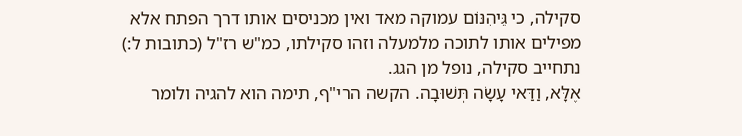סקילה, כי גֵּיהִנּוֹם עמוקה מאד ואין מכניסים אותו דרך הפתח אלא מפילים אותו לתוכה מלמעלה וזהו סקילתו, כמ"ש רז"ל (כתובות ל:) נתחייב סקילה, נופל מן הגג.
אֶלָּא, וַדַּאי עָשָׂה תְּשׁוּבָה. הקשה הרי"ף, תימה הוא להגיה ולומר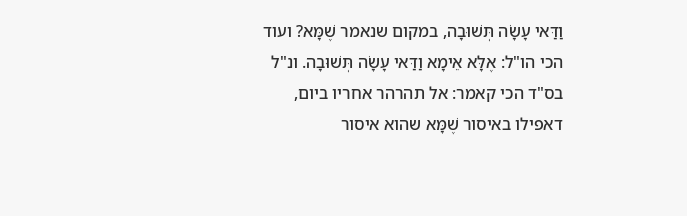וַדַּאי עָשָׂה תְּשׁוּבָה, במקום שנאמר שֶׁמָּא? ועוד הכי הו"ל: אֶלָּא אֵימָא וַדַּאי עָשָׂה תְּשׁוּבָה. ונ"ל בס"ד הכי קאמר: אל תהרהר אחריו ביום, דאפילו באיסור שֶׁמָּא שהוא איסור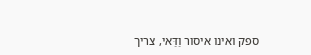ספק ואינו איסור וַדַּאי, צריך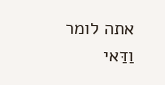אתה לומר וַדַּאי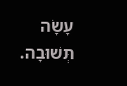עָשָׂה תְּשׁוּבָה.